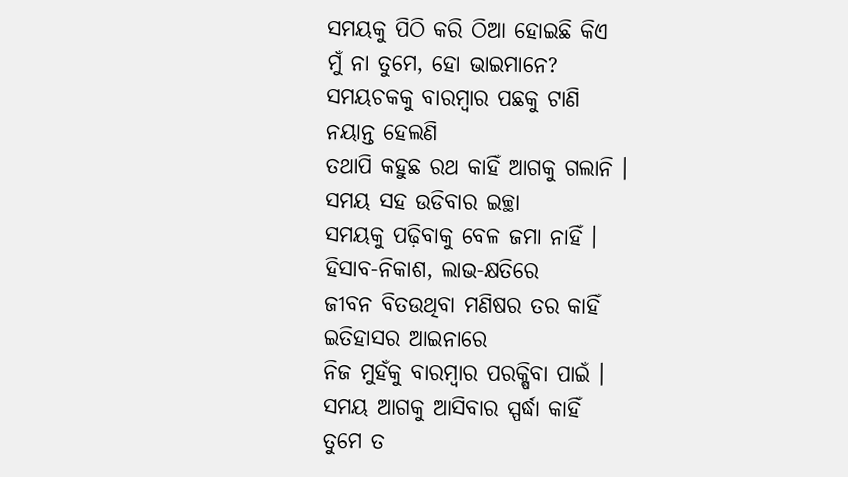ସମୟକୁ ପିଠି କରି ଠିଆ ହୋଇଛି କିଏ
ମୁଁ ନା ତୁମେ, ହୋ ଭାଇମାନେ?
ସମୟଚକକୁ ବାରମ୍ବାର ପଛକୁ ଟାଣି
ନୟାନ୍ତ ହେଲଣି
ତଥାପି କହୁଛ ରଥ କାହିଁ ଆଗକୁ ଗଲାନି ।
ସମୟ ସହ ଉଡିବାର ଇଚ୍ଛା
ସମୟକୁ ପଢ଼ିବାକୁ ବେଳ ଜମା ନାହିଁ ।
ହିସାବ-ନିକାଶ, ଲାଭ-କ୍ଷତିରେ
ଜୀବନ ବିତଉଥିବା ମଣିଷର ତର କାହିଁ
ଇତିହାସର ଆଇନାରେ
ନିଜ ମୁହଁକୁ ବାରମ୍ବାର ପରକ୍ଷିବା ପାଇଁ ।
ସମୟ ଆଗକୁ ଆସିବାର ସ୍ପର୍ଦ୍ଧା କାହିଁ
ତୁମେ ତ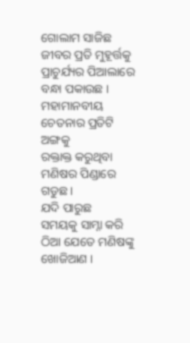ଗୋଲାମ ସାଜିଛ
ଜୀବର ପ୍ରତି ମୁହୂର୍ତ୍ତକୁ
ପ୍ରାଚୁର୍ଯ୍ୟର ପିଆଲାରେ ବନ୍ଧା ପକାଉଛ ।
ମହାମାନବୀୟ ଚେତନାର ପ୍ରତିଟି ଅଙ୍ଗକୁ
ରକ୍ତାକ୍ତ କରୁଥିବା ମଣିଷର ପିଣ୍ଡାରେ ଗଡୁଛ ।
ଯଦି ପାରୁଛ
ସମୟକୁ ସାମ୍ନା କରି ଠିଆ ଯେତେ ମଣିଷଙ୍କୁ ଖୋଜିଆଣ ।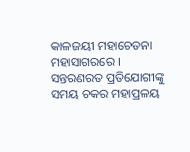କାଳଜୟୀ ମହାଚେତନା ମହାସାଗରରେ ।
ସନ୍ତରଣରତ ପ୍ରତିଯୋଗୀଙ୍କୁ
ସମୟ ଚକର ମହାପ୍ରଳୟ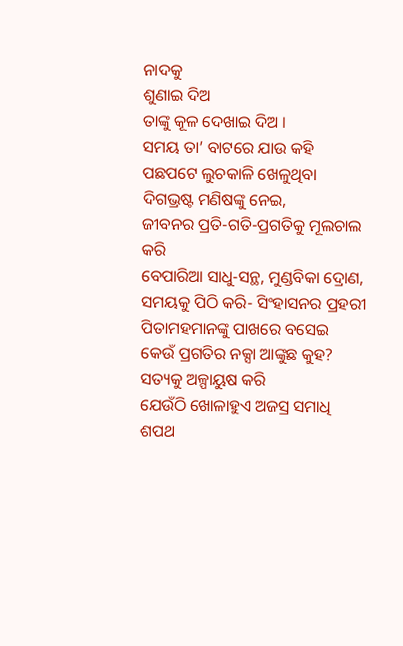ନାଦକୁ
ଶୁଣାଇ ଦିଅ
ତାଙ୍କୁ କୂଳ ଦେଖାଇ ଦିଅ ।
ସମୟ ତା’ ବାଟରେ ଯାଉ କହି
ପଛପଟେ ଲୁଚକାଳି ଖେଳୁଥିବା
ଦିଗଭ୍ରଷ୍ଟ ମଣିଷଙ୍କୁ ନେଇ,
ଜୀବନର ପ୍ରତି-ଗତି-ପ୍ରଗତିକୁ ମୂଲଚାଲ କରି
ବେପାରିଆ ସାଧୁ-ସନ୍ଥ, ମୁଣ୍ଡବିକା ଦ୍ରୋଣ,
ସମୟକୁ ପିଠି କରି- ସିଂହାସନର ପ୍ରହରୀ
ପିତାମହମାନଙ୍କୁ ପାଖରେ ବସେଇ
କେଉଁ ପ୍ରଗତିର ନକ୍ସା ଆଙ୍କୁଛ କୁହ?
ସତ୍ୟକୁ ଅଳ୍ପାୟୁଷ କରି
ଯେଉଁଠି ଖୋଳାହୁଏ ଅଜସ୍ର ସମାଧି
ଶପଥ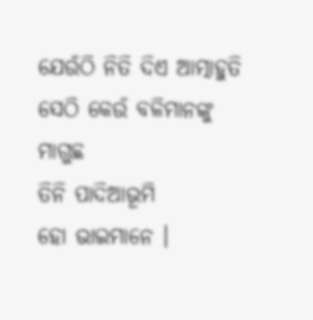ଯେଉଁଠି ନିତି ଦିଏ ଆତ୍ମାହୁତି
ସେଠି କେଉଁ ବଳିମାନଙ୍କୁ ମାଗୁଛ
ତିନି ପାଦିଆଭୂମି
ହୋ ଭାଇମାନେ ।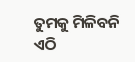ତୁମକୁ ମିଳିବନି ଏଠି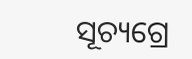ସୂଚ୍ୟଗ୍ରେ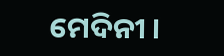ମେଦିନୀ ।